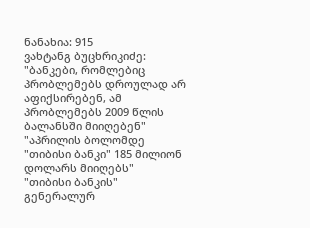ნანახია: 915
ვახტანგ ბუცხრიკიძე: "ბანკები, რომლებიც პრობლემებს დროულად არ აფიქსირებენ, ამ პრობლემებს 2009 წლის ბალანსში მიიღებენ"
"აპრილის ბოლომდე "თიბისი ბანკი" 185 მილიონ დოლარს მიიღებს"
"თიბისი ბანკის" გენერალურ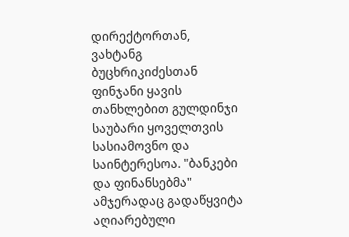დირექტორთან, ვახტანგ ბუცხრიკიძესთან ფინჯანი ყავის თანხლებით გულდინჯი საუბარი ყოველთვის სასიამოვნო და საინტერესოა. "ბანკები და ფინანსებმა" ამჯერადაც გადაწყვიტა აღიარებული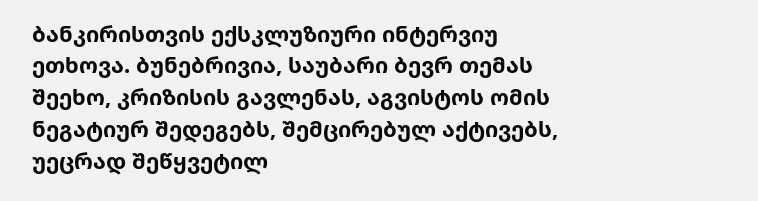ბანკირისთვის ექსკლუზიური ინტერვიუ ეთხოვა. ბუნებრივია, საუბარი ბევრ თემას შეეხო, კრიზისის გავლენას, აგვისტოს ომის ნეგატიურ შედეგებს, შემცირებულ აქტივებს, უეცრად შეწყვეტილ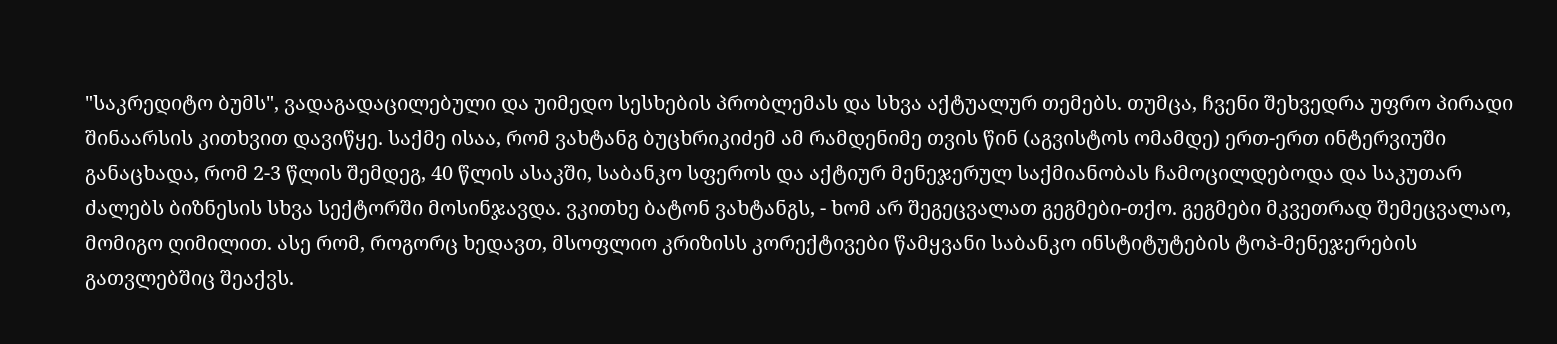"საკრედიტო ბუმს", ვადაგადაცილებული და უიმედო სესხების პრობლემას და სხვა აქტუალურ თემებს. თუმცა, ჩვენი შეხვედრა უფრო პირადი შინაარსის კითხვით დავიწყე. საქმე ისაა, რომ ვახტანგ ბუცხრიკიძემ ამ რამდენიმე თვის წინ (აგვისტოს ომამდე) ერთ-ერთ ინტერვიუში განაცხადა, რომ 2-3 წლის შემდეგ, 40 წლის ასაკში, საბანკო სფეროს და აქტიურ მენეჯერულ საქმიანობას ჩამოცილდებოდა და საკუთარ ძალებს ბიზნესის სხვა სექტორში მოსინჯავდა. ვკითხე ბატონ ვახტანგს, - ხომ არ შეგეცვალათ გეგმები-თქო. გეგმები მკვეთრად შემეცვალაო, მომიგო ღიმილით. ასე რომ, როგორც ხედავთ, მსოფლიო კრიზისს კორექტივები წამყვანი საბანკო ინსტიტუტების ტოპ-მენეჯერების გათვლებშიც შეაქვს.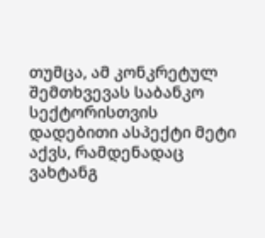თუმცა, ამ კონკრეტულ შემთხვევას საბანკო სექტორისთვის დადებითი ასპექტი მეტი აქვს, რამდენადაც ვახტანგ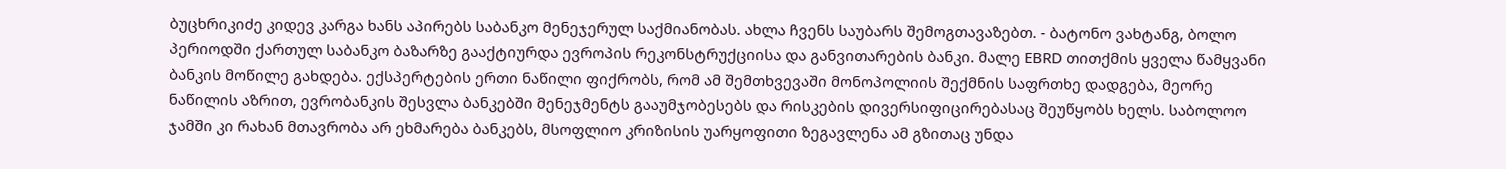ბუცხრიკიძე კიდევ კარგა ხანს აპირებს საბანკო მენეჯერულ საქმიანობას. ახლა ჩვენს საუბარს შემოგთავაზებთ. - ბატონო ვახტანგ, ბოლო პერიოდში ქართულ საბანკო ბაზარზე გააქტიურდა ევროპის რეკონსტრუქციისა და განვითარების ბანკი. მალე EBRD თითქმის ყველა წამყვანი ბანკის მოწილე გახდება. ექსპერტების ერთი ნაწილი ფიქრობს, რომ ამ შემთხვევაში მონოპოლიის შექმნის საფრთხე დადგება, მეორე ნაწილის აზრით, ევრობანკის შესვლა ბანკებში მენეჯმენტს გააუმჯობესებს და რისკების დივერსიფიცირებასაც შეუწყობს ხელს. საბოლოო ჯამში კი რახან მთავრობა არ ეხმარება ბანკებს, მსოფლიო კრიზისის უარყოფითი ზეგავლენა ამ გზითაც უნდა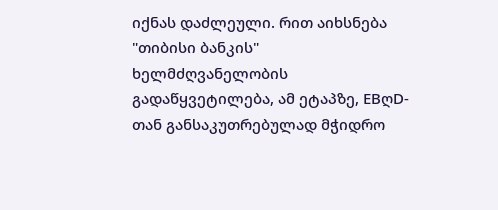იქნას დაძლეული. რით აიხსნება "თიბისი ბანკის" ხელმძღვანელობის გადაწყვეტილება, ამ ეტაპზე, EBღD-თან განსაკუთრებულად მჭიდრო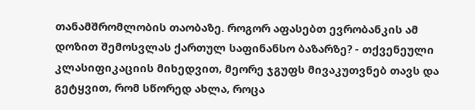თანამშრომლობის თაობაზე. როგორ აფასებთ ევრობანკის ამ დოზით შემოსვლას ქართულ საფინანსო ბაზარზე? - თქვენეული კლასიფიკაციის მიხედვით, მეორე ჯგუფს მივაკუთვნებ თავს და გეტყვით, რომ სწორედ ახლა, როცა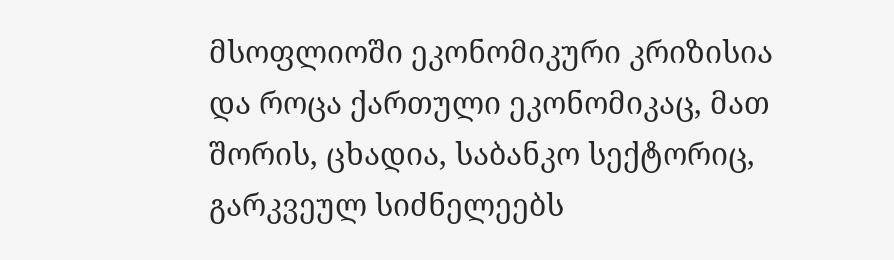მსოფლიოში ეკონომიკური კრიზისია და როცა ქართული ეკონომიკაც, მათ შორის, ცხადია, საბანკო სექტორიც, გარკვეულ სიძნელეებს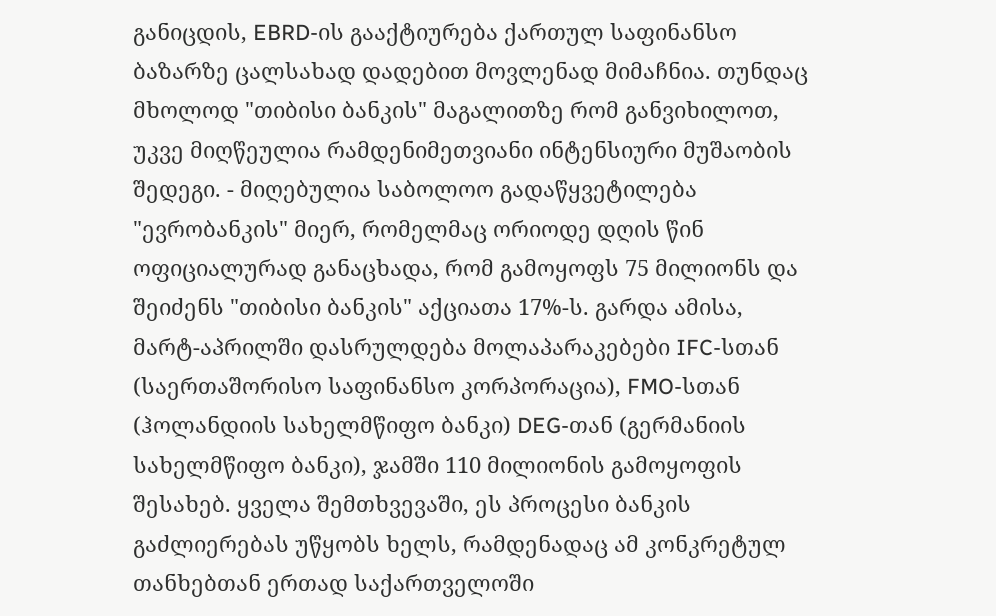განიცდის, EBRD-ის გააქტიურება ქართულ საფინანსო ბაზარზე ცალსახად დადებით მოვლენად მიმაჩნია. თუნდაც მხოლოდ "თიბისი ბანკის" მაგალითზე რომ განვიხილოთ, უკვე მიღწეულია რამდენიმეთვიანი ინტენსიური მუშაობის შედეგი. - მიღებულია საბოლოო გადაწყვეტილება "ევრობანკის" მიერ, რომელმაც ორიოდე დღის წინ ოფიციალურად განაცხადა, რომ გამოყოფს 75 მილიონს და შეიძენს "თიბისი ბანკის" აქციათა 17%-ს. გარდა ამისა, მარტ-აპრილში დასრულდება მოლაპარაკებები IFC-სთან (საერთაშორისო საფინანსო კორპორაცია), FMO-სთან (ჰოლანდიის სახელმწიფო ბანკი) DEG-თან (გერმანიის სახელმწიფო ბანკი), ჯამში 110 მილიონის გამოყოფის შესახებ. ყველა შემთხვევაში, ეს პროცესი ბანკის გაძლიერებას უწყობს ხელს, რამდენადაც ამ კონკრეტულ თანხებთან ერთად საქართველოში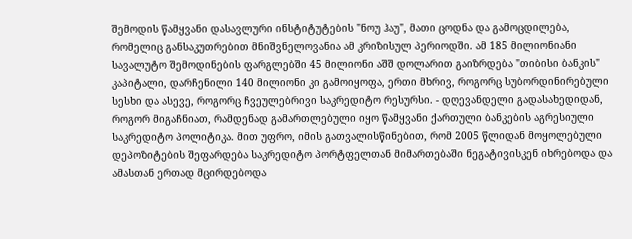შემოდის წამყვანი დასავლური ინსტიტუტების "ნოუ ჰაუ", მათი ცოდნა და გამოცდილება, რომელიც განსაკუთრებით მნიშვნელოვანია ამ კრიზისულ პერიოდში. ამ 185 მილიონიანი სავალუტო შემოდინების ფარგლებში 45 მილიონი აშშ დოლარით გაიზრდება "თიბისი ბანკის" კაპიტალი, დარჩენილი 140 მილიონი კი გამოიყოფა, ერთი მხრივ, როგორც სუბორდინირებული სესხი და ასევე, როგორც ჩვეულებრივი საკრედიტო რესურსი. - დღევანდელი გადასახედიდან, როგორ მიგაჩნიათ, რამდენად გამართლებული იყო წამყვანი ქართული ბანკების აგრესიული საკრედიტო პოლიტიკა. მით უფრო, იმის გათვალისწინებით, რომ 2005 წლიდან მოყოლებული დეპოზიტების შეფარდება საკრედიტო პორტფელთან მიმართებაში ნეგატივისკენ იხრებოდა და ამასთან ერთად მცირდებოდა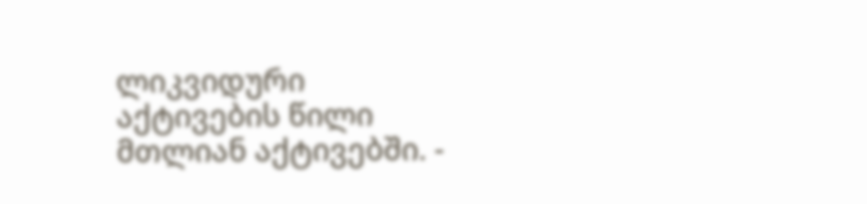ლიკვიდური აქტივების წილი მთლიან აქტივებში. -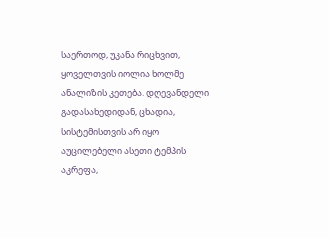საერთოდ, უკანა რიცხვით, ყოველთვის იოლია ხოლმე ანალიზის კეთება. დღევანდელი გადასახედიდან, ცხადია, სისტემისთვის არ იყო აუცილებელი ასეთი ტემპის აკრეფა,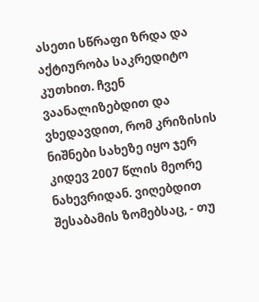ასეთი სწრაფი ზრდა და აქტიურობა საკრედიტო კუთხით. ჩვენ ვაანალიზებდით და ვხედავდით, რომ კრიზისის ნიშნები სახეზე იყო ჯერ კიდევ 2007 წლის მეორე ნახევრიდან. ვიღებდით შესაბამის ზომებსაც, - თუ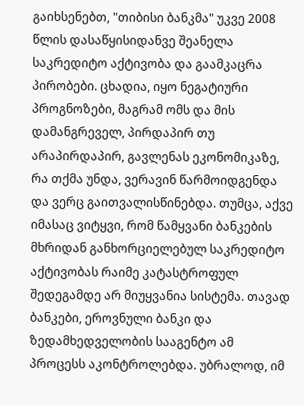გაიხსენებთ, "თიბისი ბანკმა" უკვე 2008 წლის დასაწყისიდანვე შეანელა საკრედიტო აქტივობა და გაამკაცრა პირობები. ცხადია, იყო ნეგატიური პროგნოზები, მაგრამ ომს და მის დამანგრეველ, პირდაპირ თუ არაპირდაპირ, გავლენას ეკონომიკაზე, რა თქმა უნდა, ვერავინ წარმოიდგენდა და ვერც გაითვალისწინებდა. თუმცა, აქვე იმასაც ვიტყვი, რომ წამყვანი ბანკების მხრიდან განხორციელებულ საკრედიტო აქტივობას რაიმე კატასტროფულ შედეგამდე არ მიუყვანია სისტემა. თავად ბანკები, ეროვნული ბანკი და ზედამხედველობის სააგენტო ამ პროცესს აკონტროლებდა. უბრალოდ, იმ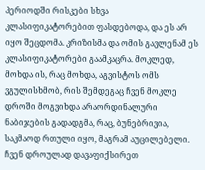პერიოდში რისკები სხვა კლასიფიკატორებით ფასდებოდა, და ეს არ იყო შეცდომა. კრიზისმა და ომის გავლენამ ეს კლასიფიკატორები გაამკაცრა. მოკლედ, მოხდა ის, რაც მოხდა, აგვისტოს ომს ვგულისხმობ, რის შემდეგაც ჩვენ მოკლე დროში მოგვიხდა არაორდინალური ნაბიჯების გადადგმა, რაც, ბუნებრივია, საკმაოდ რთული იყო, მაგრამ აუცილებელი. ჩვენ დროულად დავაფიქსირეთ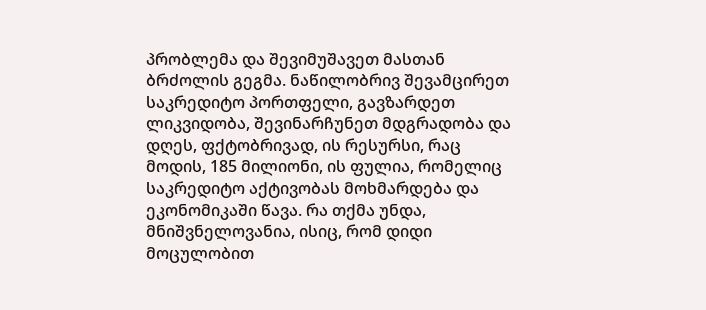პრობლემა და შევიმუშავეთ მასთან ბრძოლის გეგმა. ნაწილობრივ შევამცირეთ საკრედიტო პორთფელი, გავზარდეთ ლიკვიდობა, შევინარჩუნეთ მდგრადობა და დღეს, ფქტობრივად, ის რესურსი, რაც მოდის, 185 მილიონი, ის ფულია, რომელიც საკრედიტო აქტივობას მოხმარდება და ეკონომიკაში წავა. რა თქმა უნდა, მნიშვნელოვანია, ისიც, რომ დიდი მოცულობით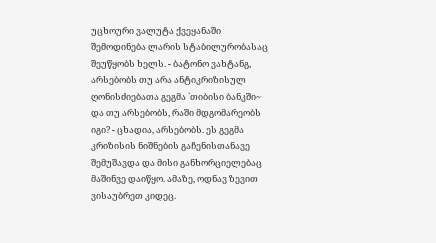უცხოური ვალუტა ქვეყანაში შემოდინება ლარის სტაბილურობასაც შეუწყობს ხელს. - ბატონო ვახტანგ, არსებობს თუ არა ანტიკრიზისულ ღონისძიებათა გეგმა `თიბისი ბანკში~ და თუ არსებობს, რაში მდგომარეობს იგი? - ცხადია, არსებობს. ეს გეგმა კრიზისის ნიშნების გაჩენისთანავე შემუშავდა და მისი განხორციელებაც მაშინვე დაიწყო. ამაზე, ოდნავ ზევით ვისაუბრეთ კიდეც.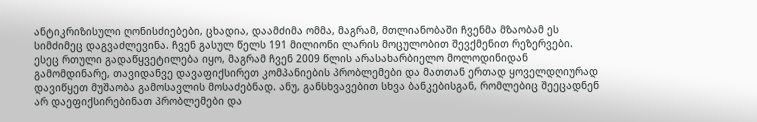ანტიკრიზისული ღონისძიებები, ცხადია, დაამძიმა ომმა, მაგრამ, მთლიანობაში ჩვენმა მზაობამ ეს სიმძიმეც დაგვაძლევინა. ჩვენ გასულ წელს 191 მილიონი ლარის მოცულობით შევქმენით რეზერვები. ესეც რთული გადაწყვეტილება იყო, მაგრამ ჩვენ 2009 წლის არასახარბიელო მოლოდინიდან გამომდინარე, თავიდანვე დავაფიქსირეთ კომპანიების პრობლემები და მათთან ერთად ყოველდღიურად დავიწყეთ მუშაობა გამოსავლის მოსაძებნად. ანუ, განსხვავებით სხვა ბანკებისგან, რომლებიც შეეცადნენ არ დაეფიქსირებინათ პრობლემები და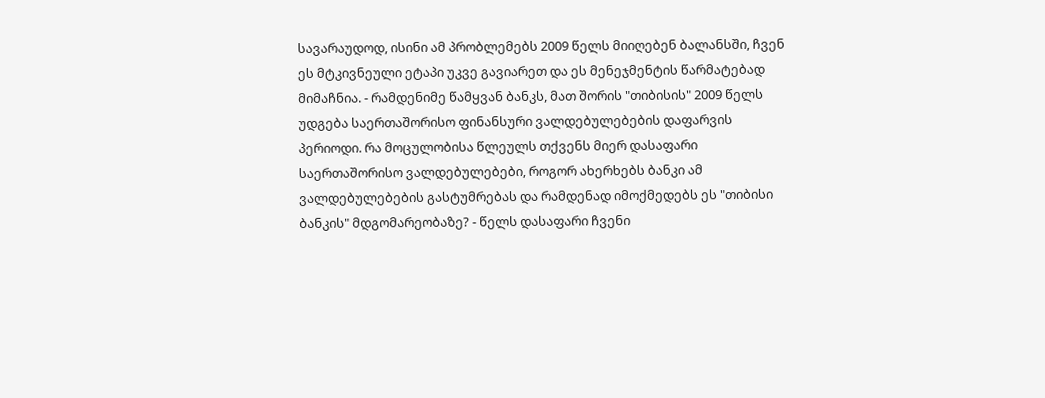სავარაუდოდ, ისინი ამ პრობლემებს 2009 წელს მიიღებენ ბალანსში, ჩვენ ეს მტკივნეული ეტაპი უკვე გავიარეთ და ეს მენეჯმენტის წარმატებად მიმაჩნია. - რამდენიმე წამყვან ბანკს, მათ შორის "თიბისის" 2009 წელს უდგება საერთაშორისო ფინანსური ვალდებულებების დაფარვის პერიოდი. რა მოცულობისა წლეულს თქვენს მიერ დასაფარი საერთაშორისო ვალდებულებები, როგორ ახერხებს ბანკი ამ ვალდებულებების გასტუმრებას და რამდენად იმოქმედებს ეს "თიბისი ბანკის" მდგომარეობაზე? - წელს დასაფარი ჩვენი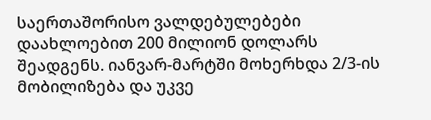საერთაშორისო ვალდებულებები დაახლოებით 200 მილიონ დოლარს შეადგენს. იანვარ-მარტში მოხერხდა 2/3-ის მობილიზება და უკვე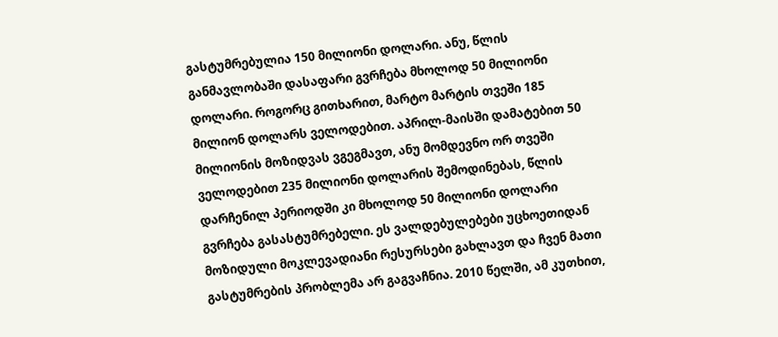გასტუმრებულია 150 მილიონი დოლარი. ანუ, წლის განმავლობაში დასაფარი გვრჩება მხოლოდ 50 მილიონი დოლარი. როგორც გითხარით, მარტო მარტის თვეში 185 მილიონ დოლარს ველოდებით. აპრილ-მაისში დამატებით 50 მილიონის მოზიდვას ვგეგმავთ, ანუ მომდევნო ორ თვეში ველოდებით 235 მილიონი დოლარის შემოდინებას, წლის დარჩენილ პერიოდში კი მხოლოდ 50 მილიონი დოლარი გვრჩება გასასტუმრებელი. ეს ვალდებულებები უცხოეთიდან მოზიდული მოკლევადიანი რესურსები გახლავთ და ჩვენ მათი გასტუმრების პრობლემა არ გაგვაჩნია. 2010 წელში, ამ კუთხით,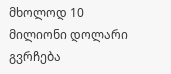მხოლოდ 10 მილიონი დოლარი გვრჩება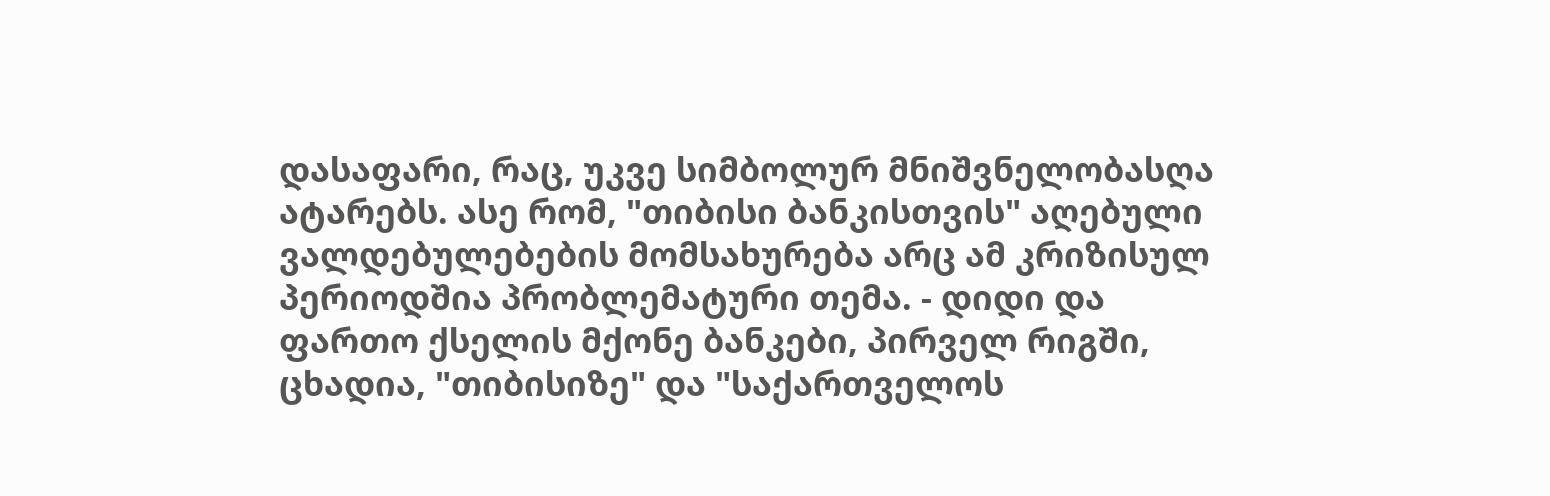დასაფარი, რაც, უკვე სიმბოლურ მნიშვნელობასღა ატარებს. ასე რომ, "თიბისი ბანკისთვის" აღებული ვალდებულებების მომსახურება არც ამ კრიზისულ პერიოდშია პრობლემატური თემა. - დიდი და ფართო ქსელის მქონე ბანკები, პირველ რიგში, ცხადია, "თიბისიზე" და "საქართველოს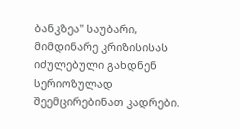ბანკზეა" საუბარი, მიმდინარე კრიზისისას იძულებული გახდნენ სერიოზულად შეემცირებინათ კადრები.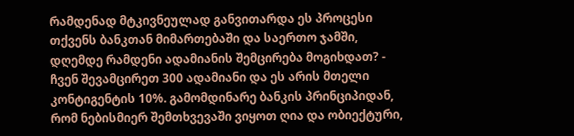რამდენად მტკივნეულად განვითარდა ეს პროცესი თქვენს ბანკთან მიმართებაში და საერთო ჯამში, დღემდე რამდენი ადამიანის შემცირება მოგიხდათ? - ჩვენ შევამცირეთ 300 ადამიანი და ეს არის მთელი კონტიგენტის 10%. გამომდინარე ბანკის პრინციპიდან, რომ ნებისმიერ შემთხვევაში ვიყოთ ღია და ობიექტური,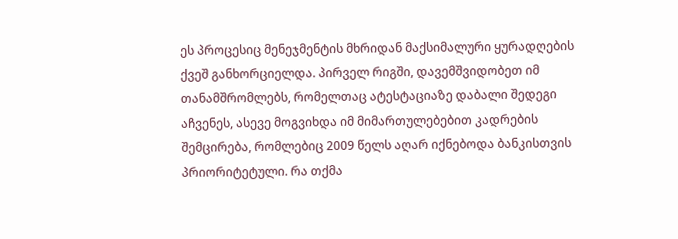ეს პროცესიც მენეჯმენტის მხრიდან მაქსიმალური ყურადღების ქვეშ განხორციელდა. პირველ რიგში, დავემშვიდობეთ იმ თანამშრომლებს, რომელთაც ატესტაციაზე დაბალი შედეგი აჩვენეს, ასევე მოგვიხდა იმ მიმართულებებით კადრების შემცირება, რომლებიც 2009 წელს აღარ იქნებოდა ბანკისთვის პრიორიტეტული. რა თქმა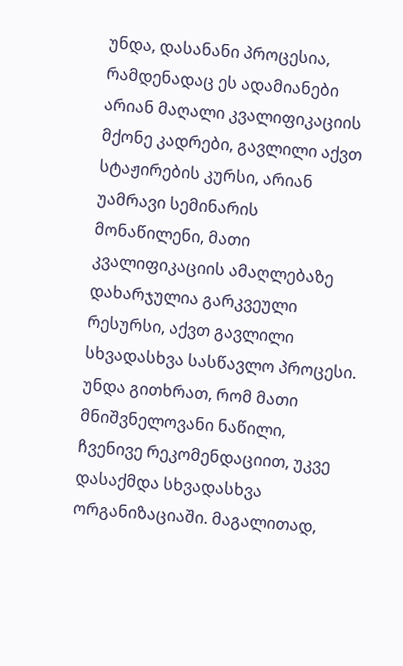უნდა, დასანანი პროცესია, რამდენადაც ეს ადამიანები არიან მაღალი კვალიფიკაციის მქონე კადრები, გავლილი აქვთ სტაჟირების კურსი, არიან უამრავი სემინარის მონაწილენი, მათი კვალიფიკაციის ამაღლებაზე დახარჯულია გარკვეული რესურსი, აქვთ გავლილი სხვადასხვა სასწავლო პროცესი. უნდა გითხრათ, რომ მათი მნიშვნელოვანი ნაწილი, ჩვენივე რეკომენდაციით, უკვე დასაქმდა სხვადასხვა ორგანიზაციაში. მაგალითად,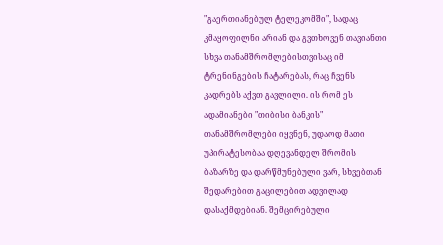"გაერთიანებულ ტელეკომში", სადაც კმაყოფილნი არიან და გვთხოვენ თავიანთი სხვა თანამშრომლებისთვისაც იმ ტრენინგების ჩატარებას, რაც ჩვენს კადრებს აქვთ გავლილი. ის რომ ეს ადამიანები "თიბისი ბანკის" თანამშრომლები იყვნენ, უდაოდ მათი უპირატესობაა დღევანდელ შრომის ბაზარზე და დარწმუნებული ვარ, სხვებთან შედარებით გაცილებით ადვილად დასაქმდებიან. შემცირებული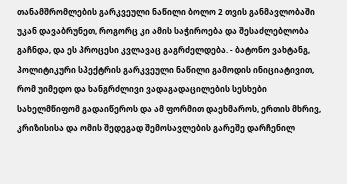თანამშრომლების გარკვეული ნაწილი ბოლო 2 თვის განმავლობაში უკან დავაბრუნეთ, როგორც კი ამის საჭიროება და შესაძლებლობა გაჩნდა, და ეს პროცესი კვლავაც გაგრძელდება. - ბატონო ვახტანგ, პოლიტიკური სპექტრის გარკვეული ნაწილი გამოდის ინიციატივით, რომ უიმედო და ხანგრძლივი ვადაგადაცილების სესხები სახელმწიფომ გადაიწეროს და ამ ფორმით დაეხმაროს, ერთის მხრივ, კრიზისისა და ომის შედეგად შემოსავლების გარეშე დარჩენილ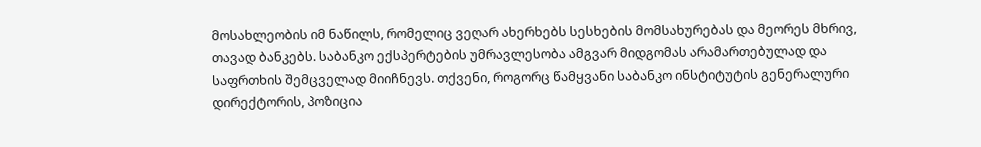მოსახლეობის იმ ნაწილს, რომელიც ვეღარ ახერხებს სესხების მომსახურებას და მეორეს მხრივ, თავად ბანკებს. საბანკო ექსპერტების უმრავლესობა ამგვარ მიდგომას არამართებულად და საფრთხის შემცველად მიიჩნევს. თქვენი, როგორც წამყვანი საბანკო ინსტიტუტის გენერალური დირექტორის, პოზიცია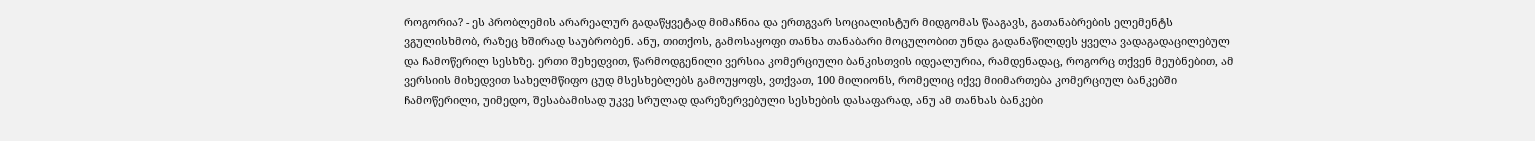როგორია? - ეს პრობლემის არარეალურ გადაწყვეტად მიმაჩნია და ერთგვარ სოციალისტურ მიდგომას წააგავს, გათანაბრების ელემენტს ვგულისხმობ, რაზეც ხშირად საუბრობენ. ანუ, თითქოს, გამოსაყოფი თანხა თანაბარი მოცულობით უნდა გადანაწილდეს ყველა ვადაგადაცილებულ და ჩამოწერილ სესხზე. ერთი შეხედვით, წარმოდგენილი ვერსია კომერციული ბანკისთვის იდეალურია, რამდენადაც, როგორც თქვენ მეუბნებით, ამ ვერსიის მიხედვით სახელმწიფო ცუდ მსესხებლებს გამოუყოფს, ვთქვათ, 100 მილიონს, რომელიც იქვე მიიმართება კომერციულ ბანკებში ჩამოწერილი, უიმედო, შესაბამისად უკვე სრულად დარეზერვებული სესხების დასაფარად, ანუ ამ თანხას ბანკები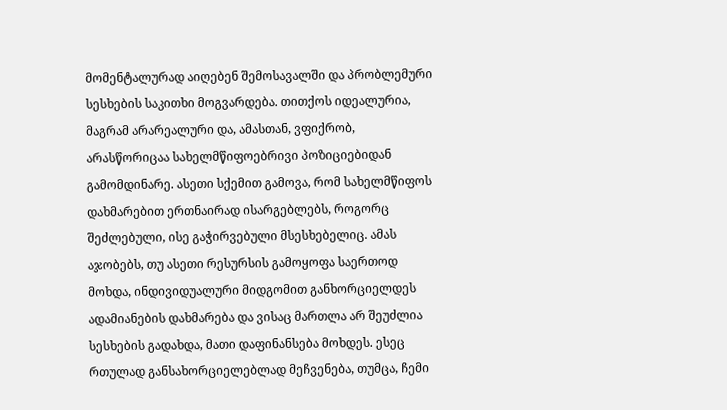მომენტალურად აიღებენ შემოსავალში და პრობლემური სესხების საკითხი მოგვარდება. თითქოს იდეალურია, მაგრამ არარეალური და, ამასთან, ვფიქრობ, არასწორიცაა სახელმწიფოებრივი პოზიციებიდან გამომდინარე. ასეთი სქემით გამოვა, რომ სახელმწიფოს დახმარებით ერთნაირად ისარგებლებს, როგორც შეძლებული, ისე გაჭირვებული მსესხებელიც. ამას აჯობებს, თუ ასეთი რესურსის გამოყოფა საერთოდ მოხდა, ინდივიდუალური მიდგომით განხორციელდეს ადამიანების დახმარება და ვისაც მართლა არ შეუძლია სესხების გადახდა, მათი დაფინანსება მოხდეს. ესეც რთულად განსახორციელებლად მეჩვენება, თუმცა, ჩემი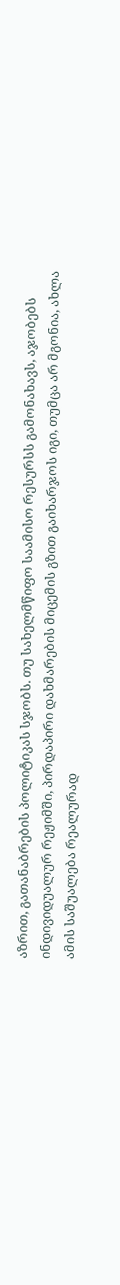აზრით, გათანაბრების პოლიტიკას სჯობს. თუ სახელმწიფო საამისო რესურსს გამონახავს, აჯობებს ინდივიდუალურ რეჟიმში, პირდაპირი დახმარების მიცემის გზით გაიხარჯოს იგი, თუმცა არ მგონია, ახლა ამის საშუალება რეალურად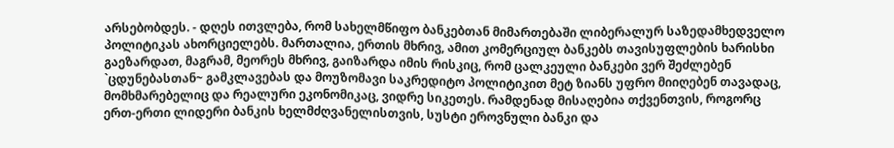არსებობდეს. - დღეს ითვლება, რომ სახელმწიფო ბანკებთან მიმართებაში ლიბერალურ საზედამხედველო პოლიტიკას ახორციელებს. მართალია, ერთის მხრივ, ამით კომერციულ ბანკებს თავისუფლების ხარისხი გაეზარდათ, მაგრამ, მეორეს მხრივ, გაიზარდა იმის რისკიც, რომ ცალკეული ბანკები ვერ შეძლებენ `ცდუნებასთან~ გამკლავებას და მოუზომავი საკრედიტო პოლიტიკით მეტ ზიანს უფრო მიიღებენ თავადაც, მომხმარებელიც და რეალური ეკონომიკაც, ვიდრე სიკეთეს. რამდენად მისაღებია თქვენთვის, როგორც ერთ-ერთი ლიდერი ბანკის ხელმძღვანელისთვის, სუსტი ეროვნული ბანკი და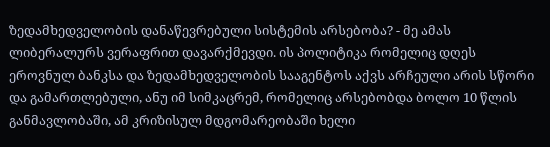ზედამხედველობის დანაწევრებული სისტემის არსებობა? - მე ამას ლიბერალურს ვერაფრით დავარქმევდი. ის პოლიტიკა რომელიც დღეს ეროვნულ ბანკსა და ზედამხედველობის სააგენტოს აქვს არჩეული არის სწორი და გამართლებული, ანუ იმ სიმკაცრემ, რომელიც არსებობდა ბოლო 10 წლის განმავლობაში, ამ კრიზისულ მდგომარეობაში ხელი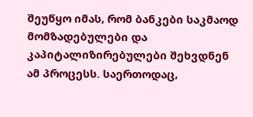შეუწყო იმას, რომ ბანკები საკმაოდ მომზადებულები და კაპიტალიზირებულები შეხვდნენ ამ პროცესს. საერთოდაც,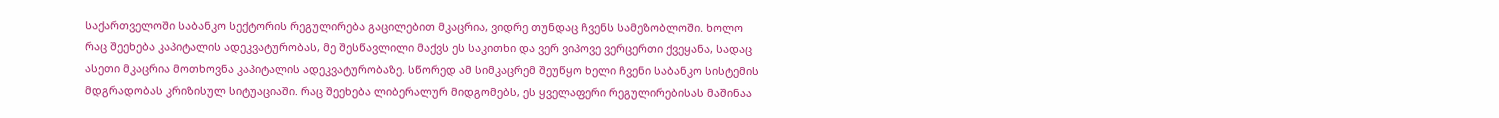საქართველოში საბანკო სექტორის რეგულირება გაცილებით მკაცრია, ვიდრე თუნდაც ჩვენს სამეზობლოში. ხოლო რაც შეეხება კაპიტალის ადეკვატურობას, მე შესწავლილი მაქვს ეს საკითხი და ვერ ვიპოვე ვერცერთი ქვეყანა, სადაც ასეთი მკაცრია მოთხოვნა კაპიტალის ადეკვატურობაზე. სწორედ ამ სიმკაცრემ შეუწყო ხელი ჩვენი საბანკო სისტემის მდგრადობას კრიზისულ სიტუაციაში. რაც შეეხება ლიბერალურ მიდგომებს, ეს ყველაფერი რეგულირებისას მაშინაა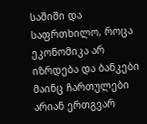საშიში და საფრთხილო, როცა ეკონომიკა არ იზრდება და ბანკები მაინც ჩართულები არიან ერთგვარ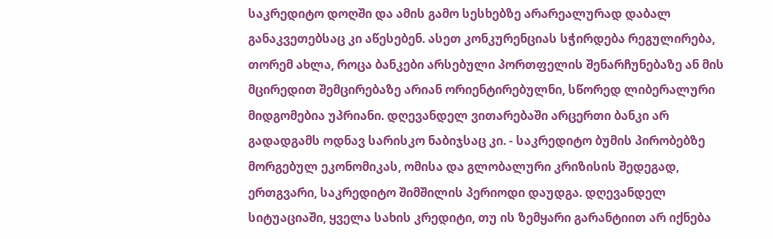საკრედიტო დოღში და ამის გამო სესხებზე არარეალურად დაბალ განაკვეთებსაც კი აწესებენ. ასეთ კონკურენციას სჭირდება რეგულირება, თორემ ახლა, როცა ბანკები არსებული პორთფელის შენარჩუნებაზე ან მის მცირედით შემცირებაზე არიან ორიენტირებულნი, სწორედ ლიბერალური მიდგომებია უპრიანი. დღევანდელ ვითარებაში არცერთი ბანკი არ გადადგამს ოდნავ სარისკო ნაბიჯსაც კი. - საკრედიტო ბუმის პირობებზე მორგებულ ეკონომიკას, ომისა და გლობალური კრიზისის შედეგად, ერთგვარი, საკრედიტო შიმშილის პერიოდი დაუდგა. დღევანდელ სიტუაციაში, ყველა სახის კრედიტი, თუ ის ზემყარი გარანტიით არ იქნება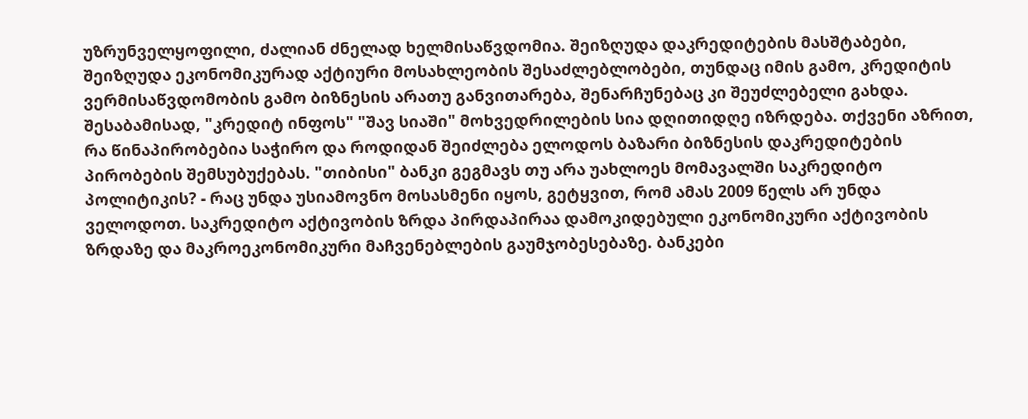უზრუნველყოფილი, ძალიან ძნელად ხელმისაწვდომია. შეიზღუდა დაკრედიტების მასშტაბები, შეიზღუდა ეკონომიკურად აქტიური მოსახლეობის შესაძლებლობები, თუნდაც იმის გამო, კრედიტის ვერმისაწვდომობის გამო ბიზნესის არათუ განვითარება, შენარჩუნებაც კი შეუძლებელი გახდა. შესაბამისად, "კრედიტ ინფოს" "შავ სიაში" მოხვედრილების სია დღითიდღე იზრდება. თქვენი აზრით, რა წინაპირობებია საჭირო და როდიდან შეიძლება ელოდოს ბაზარი ბიზნესის დაკრედიტების პირობების შემსუბუქებას. "თიბისი" ბანკი გეგმავს თუ არა უახლოეს მომავალში საკრედიტო პოლიტიკის? - რაც უნდა უსიამოვნო მოსასმენი იყოს, გეტყვით, რომ ამას 2009 წელს არ უნდა ველოდოთ. საკრედიტო აქტივობის ზრდა პირდაპირაა დამოკიდებული ეკონომიკური აქტივობის ზრდაზე და მაკროეკონომიკური მაჩვენებლების გაუმჯობესებაზე. ბანკები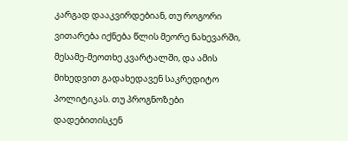კარგად დააკვირდებიან, თუ როგორი ვითარება იქნება წლის მეორე ნახევარში, მესამე-მეოთხე კვარტალში, და ამის მიხედვით გადახედავენ საკრედიტო პოლიტიკას. თუ პროგნოზები დადებითისკენ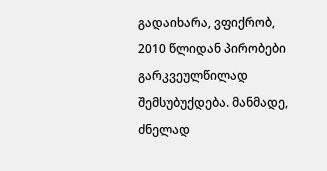გადაიხარა, ვფიქრობ, 2010 წლიდან პირობები გარკვეულწილად შემსუბუქდება. მანმადე, ძნელად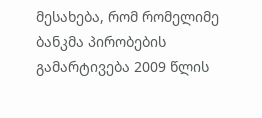მესახება, რომ რომელიმე ბანკმა პირობების გამარტივება 2009 წლის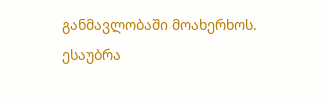განმავლობაში მოახერხოს.
ესაუბრა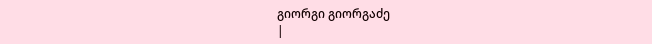გიორგი გიორგაძე
|